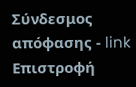Σύνδεσμος απόφασης - link Επιστροφή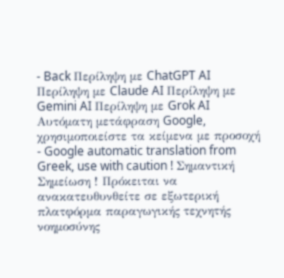- Back Περίληψη με ChatGPT AI Περίληψη με Claude AI Περίληψη με Gemini AI Περίληψη με Grok AI Αυτόματη μετάφραση Google, χρησιμοποιείστε τα κείμενα με προσοχή - Google automatic translation from Greek, use with caution ! Σημαντική Σημείωση ! Πρόκειται να ανακατευθυνθείτε σε εξωτερική πλατφόρμα παραγωγικής τεχνητής νοημοσύνης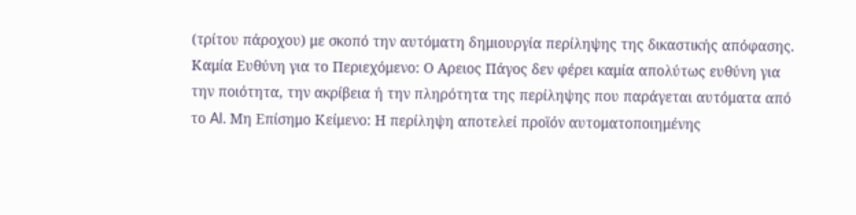(τρίτου πάροχου) με σκοπό την αυτόματη δημιουργία περίληψης της δικαστικής απόφασης. Καμία Ευθύνη για το Περιεχόμενο: Ο Αρειος Πάγος δεν φέρει καμία απολύτως ευθύνη για την ποιότητα, την ακρίβεια ή την πληρότητα της περίληψης που παράγεται αυτόματα από το AI. Μη Επίσημο Κείμενο: Η περίληψη αποτελεί προϊόν αυτοματοποιημένης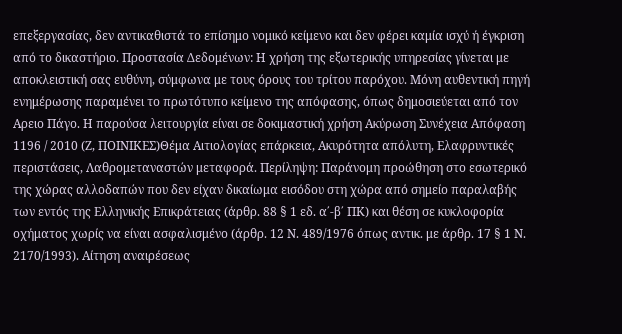επεξεργασίας, δεν αντικαθιστά το επίσημο νομικό κείμενο και δεν φέρει καμία ισχύ ή έγκριση από το δικαστήριο. Προστασία Δεδομένων: Η χρήση της εξωτερικής υπηρεσίας γίνεται με αποκλειστική σας ευθύνη, σύμφωνα με τους όρους του τρίτου παρόχου. Μόνη αυθεντική πηγή ενημέρωσης παραμένει το πρωτότυπο κείμενο της απόφασης, όπως δημοσιεύεται από τον Αρειο Πάγο. Η παρούσα λειτουργία είναι σε δοκιμαστική χρήση Ακύρωση Συνέχεια Απόφαση 1196 / 2010 (Ζ, ΠΟΙΝΙΚΕΣ)Θέμα Αιτιολογίας επάρκεια, Ακυρότητα απόλυτη, Ελαφρυντικές περιστάσεις, Λαθρομεταναστών μεταφορά. Περίληψη: Παράνομη προώθηση στο εσωτερικό της χώρας αλλοδαπών που δεν είχαν δικαίωμα εισόδου στη χώρα από σημείο παραλαβής των εντός της Ελληνικής Επικράτειας (άρθρ. 88 § 1 εδ. α΄-β΄ ΠΚ) και θέση σε κυκλοφορία οχήματος χωρίς να είναι ασφαλισμένο (άρθρ. 12 Ν. 489/1976 όπως αντικ. με άρθρ. 17 § 1 Ν. 2170/1993). Αίτηση αναιρέσεως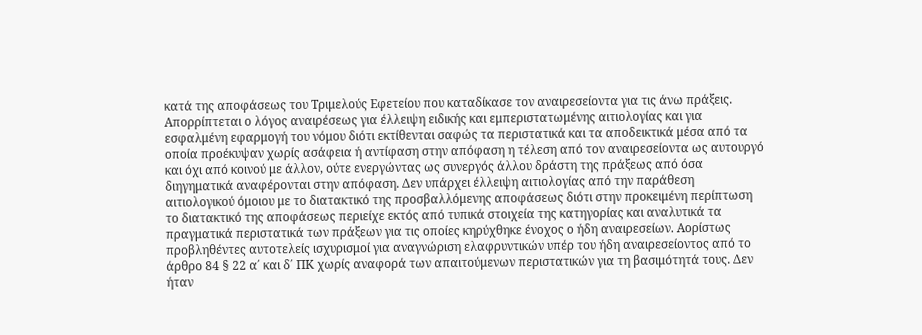κατά της αποφάσεως του Τριμελούς Εφετείου που καταδίκασε τον αναιρεσείοντα για τις άνω πράξεις. Απορρίπτεται ο λόγος αναιρέσεως για έλλειψη ειδικής και εμπεριστατωμένης αιτιολογίας και για εσφαλμένη εφαρμογή του νόμου διότι εκτίθενται σαφώς τα περιστατικά και τα αποδεικτικά μέσα από τα οποία προέκυψαν χωρίς ασάφεια ή αντίφαση στην απόφαση η τέλεση από τον αναιρεσείοντα ως αυτουργό και όχι από κοινού με άλλον, ούτε ενεργώντας ως συνεργός άλλου δράστη της πράξεως από όσα διηγηματικά αναφέρονται στην απόφαση. Δεν υπάρχει έλλειψη αιτιολογίας από την παράθεση αιτιολογικού όμοιου με το διατακτικό της προσβαλλόμενης αποφάσεως διότι στην προκειμένη περίπτωση το διατακτικό της αποφάσεως περιείχε εκτός από τυπικά στοιχεία της κατηγορίας και αναλυτικά τα πραγματικά περιστατικά των πράξεων για τις οποίες κηρύχθηκε ένοχος ο ήδη αναιρεσείων. Αορίστως προβληθέντες αυτοτελείς ισχυρισμοί για αναγνώριση ελαφρυντικών υπέρ του ήδη αναιρεσείοντος από το άρθρο 84 § 22 α΄ και δ΄ ΠΚ χωρίς αναφορά των απαιτούμενων περιστατικών για τη βασιμότητά τους. Δεν ήταν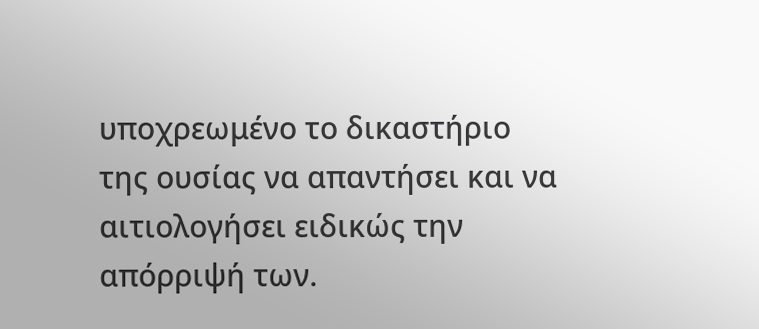υποχρεωμένο το δικαστήριο της ουσίας να απαντήσει και να αιτιολογήσει ειδικώς την απόρριψή των.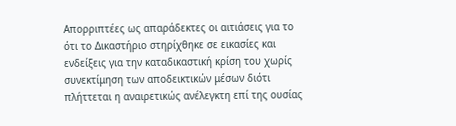Απορριπτέες ως απαράδεκτες οι αιτιάσεις για το ότι το Δικαστήριο στηρίχθηκε σε εικασίες και ενδείξεις για την καταδικαστική κρίση του χωρίς συνεκτίμηση των αποδεικτικών μέσων διότι πλήττεται η αναιρετικώς ανέλεγκτη επί της ουσίας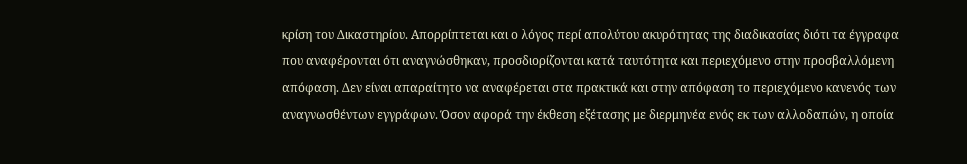κρίση του Δικαστηρίου. Απορρίπτεται και ο λόγος περί απολύτου ακυρότητας της διαδικασίας διότι τα έγγραφα που αναφέρονται ότι αναγνώσθηκαν, προσδιορίζονται κατά ταυτότητα και περιεχόμενο στην προσβαλλόμενη απόφαση. Δεν είναι απαραίτητο να αναφέρεται στα πρακτικά και στην απόφαση το περιεχόμενο κανενός των αναγνωσθέντων εγγράφων. Όσον αφορά την έκθεση εξέτασης με διερμηνέα ενός εκ των αλλοδαπών, η οποία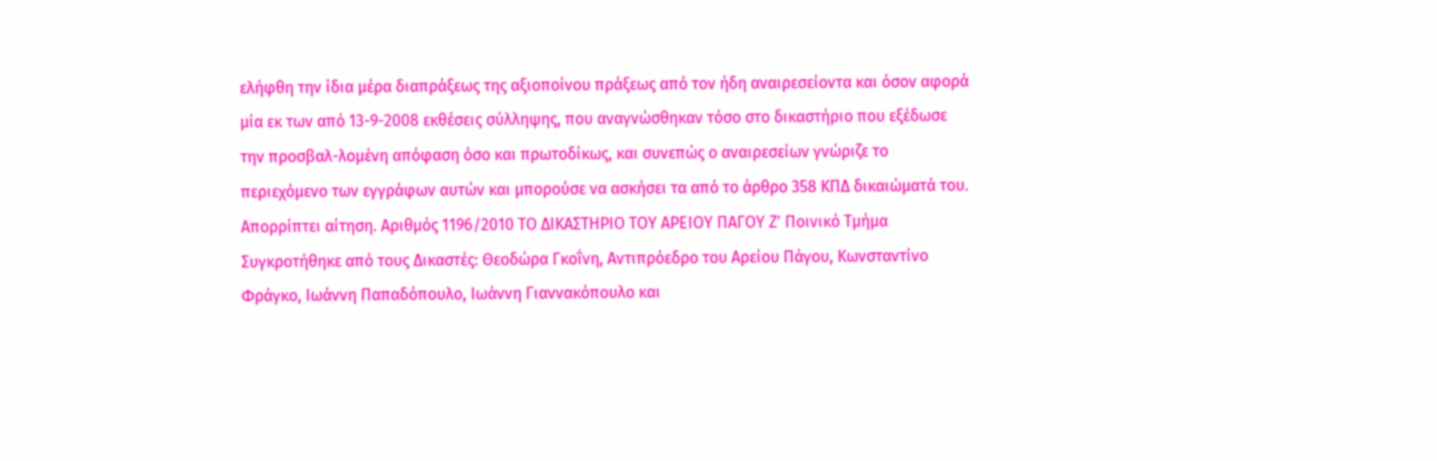ελήφθη την ίδια μέρα διαπράξεως της αξιοποίνου πράξεως από τον ήδη αναιρεσείοντα και όσον αφορά μία εκ των από 13-9-2008 εκθέσεις σύλληψης, που αναγνώσθηκαν τόσο στο δικαστήριο που εξέδωσε την προσβαλ-λομένη απόφαση όσο και πρωτοδίκως, και συνεπώς ο αναιρεσείων γνώριζε το περιεχόμενο των εγγράφων αυτών και μπορούσε να ασκήσει τα από το άρθρο 358 ΚΠΔ δικαιώματά του. Απορρίπτει αίτηση. Αριθμός 1196/2010 ΤΟ ΔΙΚΑΣΤΗΡΙΟ ΤΟΥ ΑΡΕΙΟΥ ΠΑΓΟΥ Ζ' Ποινικό Τμήμα Συγκροτήθηκε από τους Δικαστές: Θεοδώρα Γκοΐνη, Αντιπρόεδρο του Αρείου Πάγου, Κωνσταντίνο Φράγκο, Ιωάννη Παπαδόπουλο, Ιωάννη Γιαννακόπουλο και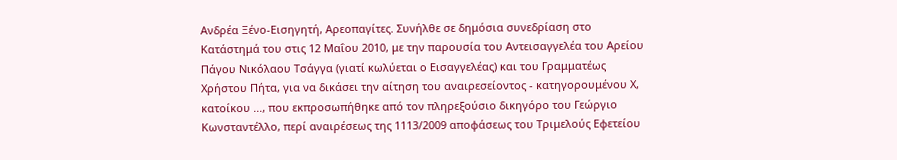Ανδρέα Ξένο-Εισηγητή, Αρεοπαγίτες. Συνήλθε σε δημόσια συνεδρίαση στο Κατάστημά του στις 12 Μαΐου 2010, με την παρουσία του Αντεισαγγελέα του Αρείου Πάγου Νικόλαου Τσάγγα (γιατί κωλύεται ο Εισαγγελέας) και του Γραμματέως Χρήστου Πήτα, για να δικάσει την αίτηση του αναιρεσείοντος - κατηγορουμένου Χ, κατοίκου ..., που εκπροσωπήθηκε από τον πληρεξούσιο δικηγόρο του Γεώργιο Κωνσταντέλλο, περί αναιρέσεως της 1113/2009 αποφάσεως του Τριμελούς Εφετείου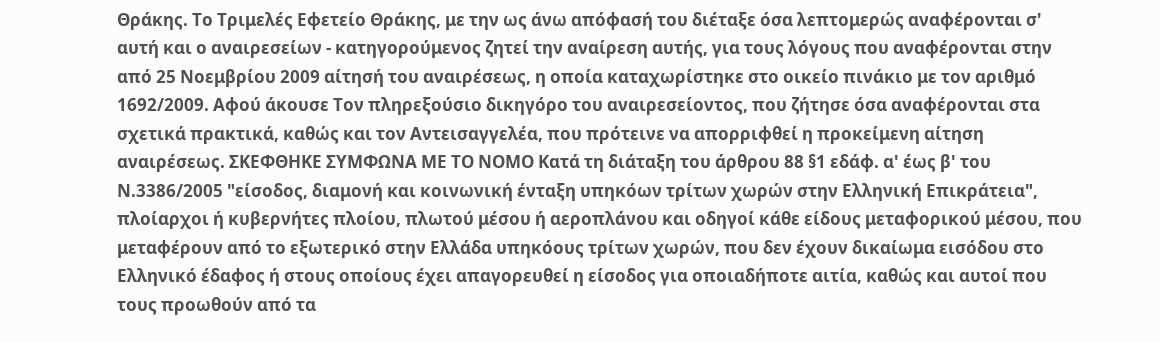Θράκης. Το Τριμελές Εφετείο Θράκης, με την ως άνω απόφασή του διέταξε όσα λεπτομερώς αναφέρονται σ' αυτή και ο αναιρεσείων - κατηγορούμενος ζητεί την αναίρεση αυτής, για τους λόγους που αναφέρονται στην από 25 Νοεμβρίου 2009 αίτησή του αναιρέσεως, η οποία καταχωρίστηκε στο οικείο πινάκιο με τον αριθμό 1692/2009. Αφού άκουσε Τον πληρεξούσιo δικηγόρο του αναιρεσείοντος, που ζήτησε όσα αναφέρονται στα σχετικά πρακτικά, καθώς και τον Αντεισαγγελέα, που πρότεινε να απορριφθεί η προκείμενη αίτηση αναιρέσεως. ΣΚΕΦΘΗΚΕ ΣΥΜΦΩΝΑ ΜΕ ΤΟ ΝΟΜΟ Κατά τη διάταξη του άρθρου 88 §1 εδάφ. α' έως β' του Ν.3386/2005 "είσοδος, διαμονή και κοινωνική ένταξη υπηκόων τρίτων χωρών στην Ελληνική Επικράτεια", πλοίαρχοι ή κυβερνήτες πλοίου, πλωτού μέσου ή αεροπλάνου και οδηγοί κάθε είδους μεταφορικού μέσου, που μεταφέρουν από το εξωτερικό στην Ελλάδα υπηκόους τρίτων χωρών, που δεν έχουν δικαίωμα εισόδου στο Ελληνικό έδαφος ή στους οποίους έχει απαγορευθεί η είσοδος για οποιαδήποτε αιτία, καθώς και αυτοί που τους προωθούν από τα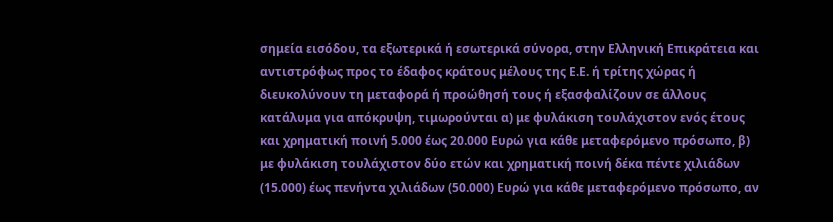σημεία εισόδου, τα εξωτερικά ή εσωτερικά σύνορα, στην Ελληνική Επικράτεια και αντιστρόφως προς το έδαφος κράτους μέλους της Ε.Ε. ή τρίτης χώρας ή διευκολύνουν τη μεταφορά ή προώθησή τους ή εξασφαλίζουν σε άλλους κατάλυμα για απόκρυψη, τιμωρούνται α) με φυλάκιση τουλάχιστον ενός έτους και χρηματική ποινή 5.000 έως 20.000 Ευρώ για κάθε μεταφερόμενο πρόσωπο, β) με φυλάκιση τουλάχιστον δύο ετών και χρηματική ποινή δέκα πέντε χιλιάδων (15.000) έως πενήντα χιλιάδων (50.000) Ευρώ για κάθε μεταφερόμενο πρόσωπο, αν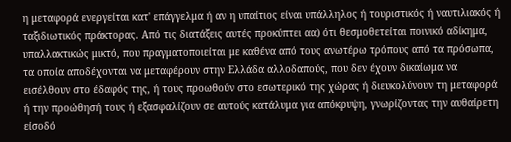η μεταφορά ενεργείται κατ' επάγγελμα ή αν η υπαίτιος είναι υπάλληλος ή τουριστικός ή ναυτιλιακός ή ταξιδιωτικός πράκτορας. Από τις διατάξεις αυτές προκύπτει αα) ότι θεσμοθετείται ποινικό αδίκημα, υπαλλακτικώς μικτό, που πραγματοποιείται με καθένα από τους ανωτέρω τρόπους από τα πρόσωπα, τα οποία αποδέχονται να μεταφέρουν στην Ελλάδα αλλοδαπούς, που δεν έχουν δικαίωμα να εισέλθουν στο έδαφός της, ή τους προωθούν στο εσωτερικό της χώρας ή διευκολύνουν τη μεταφορά ή την προώθησή τους ή εξασφαλίζουν σε αυτούς κατάλυμα για απόκρυψη, γνωρίζοντας την αυθαίρετη είσοδό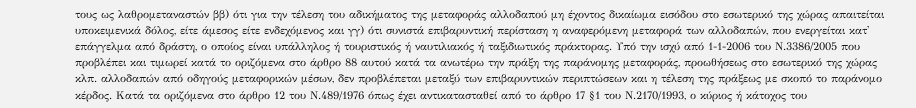τους ως λαθρομεταναστών ββ) ότι για την τέλεση του αδικήματος της μεταφοράς αλλοδαπού μη έχοντος δικαίωμα εισόδου στο εσωτερικό της χώρας απαιτείται υποκειμενικά δόλος, είτε άμεσος είτε ενδεχόμενος και γγ) ότι συνιστά επιβαρυντική περίσταση η αναφερόμενη μεταφορά των αλλοδαπών, που ενεργείται κατ' επάγγελμα από δράστη, ο οποίος είναι υπάλληλος ή τουριστικός ή ναυτιλιακός ή ταξιδιωτικός πράκτορας. Υπό την ισχύ από 1-1-2006 του Ν.3386/2005 που προβλέπει και τιμωρεί κατά το οριζόμενα στο άρθρο 88 αυτού κατά τα ανωτέρω την πράξη της παράνομης μεταφοράς, προωθήσεως στο εσωτερικό της χώρας κλπ. αλλοδαπών από οδηγούς μεταφορικών μέσων, δεν προβλέπεται μεταξύ των επιβαρυντικών περιπτώσεων και η τέλεση της πράξεως με σκοπό το παράνομο κέρδος. Κατά τα οριζόμενα στο άρθρο 12 του Ν.489/1976 όπως έχει αντικατασταθεί από το άρθρο 17 §1 του Ν.2170/1993, ο κύριος ή κάτοχος του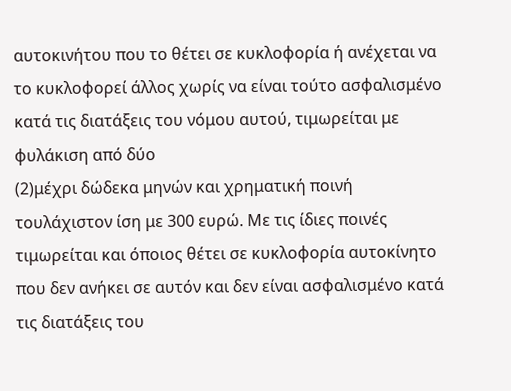αυτοκινήτου που το θέτει σε κυκλοφορία ή ανέχεται να το κυκλοφορεί άλλος χωρίς να είναι τούτο ασφαλισμένο κατά τις διατάξεις του νόμου αυτού, τιμωρείται με φυλάκιση από δύο
(2)μέχρι δώδεκα μηνών και χρηματική ποινή τουλάχιστον ίση με 300 ευρώ. Με τις ίδιες ποινές τιμωρείται και όποιος θέτει σε κυκλοφορία αυτοκίνητο που δεν ανήκει σε αυτόν και δεν είναι ασφαλισμένο κατά τις διατάξεις του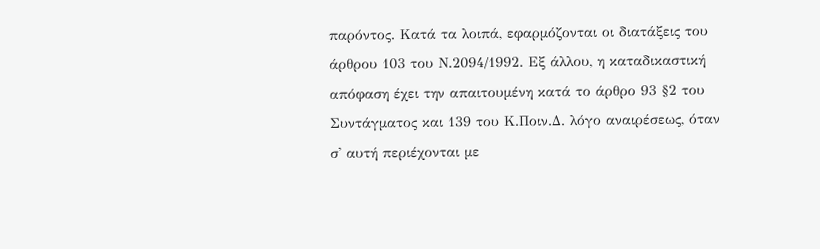παρόντος. Κατά τα λοιπά, εφαρμόζονται οι διατάξεις του άρθρου 103 του Ν.2094/1992. Εξ άλλου, η καταδικαστική απόφαση έχει την απαιτουμένη κατά το άρθρο 93 §2 του Συντάγματος και 139 του Κ.Ποιν.Δ. λόγο αναιρέσεως, όταν σ' αυτή περιέχονται με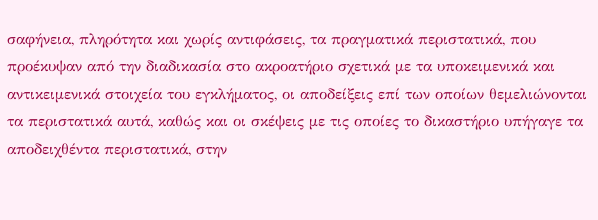σαφήνεια, πληρότητα και χωρίς αντιφάσεις, τα πραγματικά περιστατικά, που προέκυψαν από την διαδικασία στο ακροατήριο σχετικά με τα υποκειμενικά και αντικειμενικά στοιχεία του εγκλήματος, οι αποδείξεις επί των οποίων θεμελιώνονται τα περιστατικά αυτά, καθώς και οι σκέψεις με τις οποίες το δικαστήριο υπήγαγε τα αποδειχθέντα περιστατικά, στην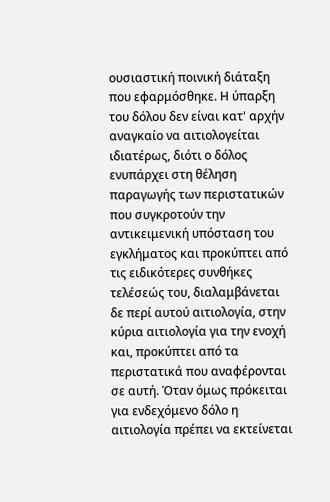ουσιαστική ποινική διάταξη που εφαρμόσθηκε. Η ύπαρξη του δόλου δεν είναι κατ' αρχήν αναγκαίο να αιτιολογείται ιδιατέρως, διότι ο δόλος ενυπάρχει στη θέληση παραγωγής των περιστατικών που συγκροτούν την αντικειμενική υπόσταση του εγκλήματος και προκύπτει από τις ειδικότερες συνθήκες τελέσεώς του, διαλαμβάνεται δε περί αυτού αιτιολογία, στην κύρια αιτιολογία για την ενοχή και, προκύπτει από τα περιστατικά που αναφέρονται σε αυτή. Όταν όμως πρόκειται για ενδεχόμενο δόλο η αιτιολογία πρέπει να εκτείνεται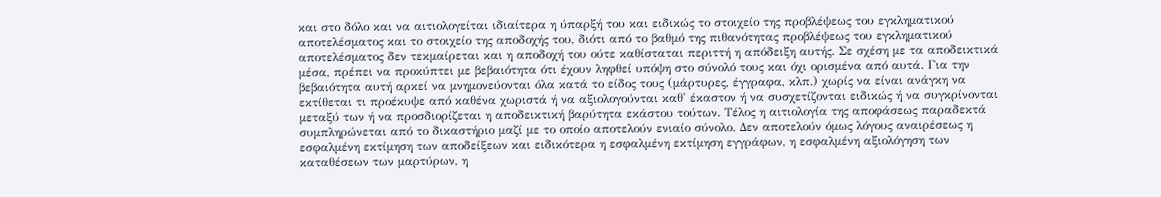και στο δόλο και να αιτιολογείται ιδιαίτερα η ύπαρξή του και ειδικώς το στοιχείο της προβλέψεως του εγκληματικού αποτελέσματος και το στοιχείο της αποδοχής του, διότι από το βαθμό της πιθανότητας προβλέψεως του εγκληματικού αποτελέσματος δεν τεκμαίρεται και η αποδοχή του ούτε καθίσταται περιττή η απόδειξη αυτής. Σε σχέση με τα αποδεικτικά μέσα, πρέπει να προκύπτει με βεβαιότητα ότι έχουν ληφθεί υπόψη στο σύνολό τους και όχι ορισμένα από αυτά. Για την βεβαιότητα αυτή αρκεί να μνημονεύονται όλα κατά το είδος τους (μάρτυρες, έγγραφα, κλπ.) χωρίς να είναι ανάγκη να εκτίθεται τι προέκυψε από καθένα χωριστά ή να αξιολογούνται καθ' έκαστον ή να συσχετίζονται ειδικώς ή να συγκρίνονται μεταξύ των ή να προσδιορίζεται η αποδεικτική βαρύτητα εκάστου τούτων. Τέλος η αιτιολογία της αποφάσεως παραδεκτά συμπληρώνεται από το δικαστήριο μαζί με το οποίο αποτελούν ενιαίο σύνολο. Δεν αποτελούν όμως λόγους αναιρέσεως η εσφαλμένη εκτίμηση των αποδείξεων και ειδικότερα η εσφαλμένη εκτίμηση εγγράφων, η εσφαλμένη αξιολόγηση των καταθέσεων των μαρτύρων, η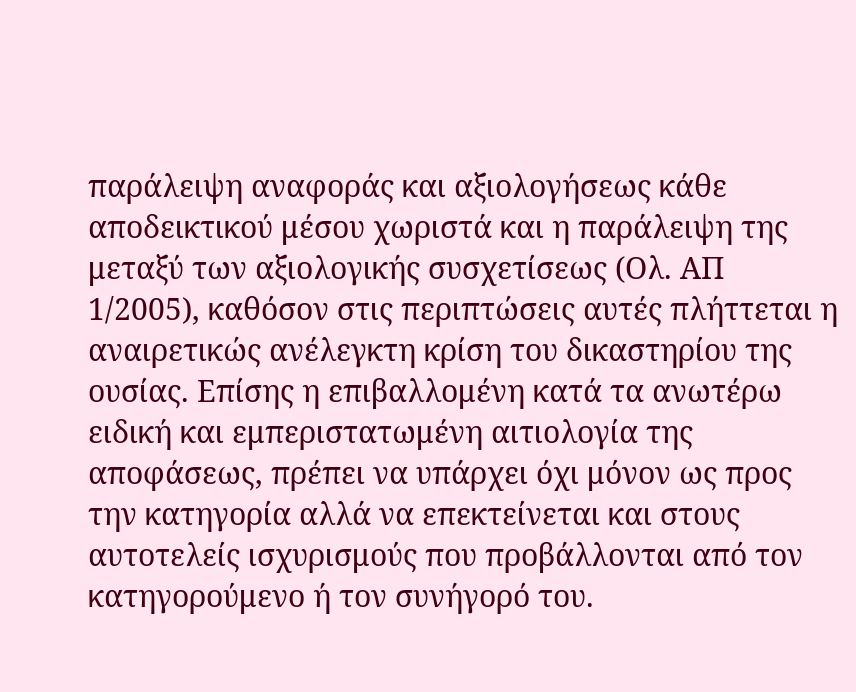παράλειψη αναφοράς και αξιολογήσεως κάθε αποδεικτικού μέσου χωριστά και η παράλειψη της μεταξύ των αξιολογικής συσχετίσεως (Ολ. ΑΠ 1/2005), καθόσον στις περιπτώσεις αυτές πλήττεται η αναιρετικώς ανέλεγκτη κρίση του δικαστηρίου της ουσίας. Επίσης η επιβαλλομένη κατά τα ανωτέρω ειδική και εμπεριστατωμένη αιτιολογία της αποφάσεως, πρέπει να υπάρχει όχι μόνον ως προς την κατηγορία αλλά να επεκτείνεται και στους αυτοτελείς ισχυρισμούς που προβάλλονται από τον κατηγορούμενο ή τον συνήγορό του.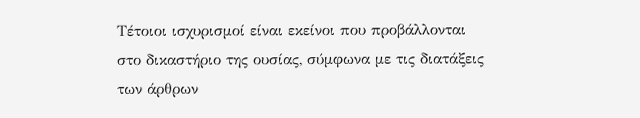Τέτοιοι ισχυρισμοί είναι εκείνοι που προβάλλονται στο δικαστήριο της ουσίας, σύμφωνα με τις διατάξεις των άρθρων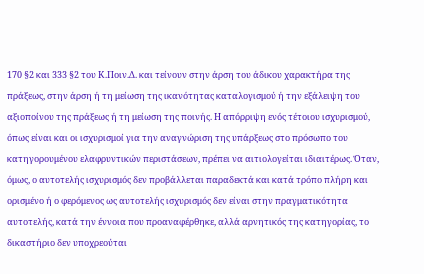170 §2 και 333 §2 του Κ.Ποιν.Δ. και τείνουν στην άρση του άδικου χαρακτήρα της πράξεως, στην άρση ή τη μείωση της ικανότητας καταλογισμού ή την εξάλειψη του αξιοποίνου της πράξεως ή τη μείωση της ποινής. Η απόρριψη ενός τέτοιου ισχυρισμού, όπως είναι και οι ισχυρισμοί για την αναγνώριση της υπάρξεως στο πρόσωπο του κατηγορουμένου ελαφρυντικών περιστάσεων, πρέπει να αιτιολογείται ιδιαιτέρως. Όταν, όμως, ο αυτοτελής ισχυρισμός δεν προβάλλεται παραδεκτά και κατά τρόπο πλήρη και ορισμένο ή ο φερόμενος ως αυτοτελής ισχυρισμός δεν είναι στην πραγματικότητα αυτοτελής, κατά την έννοια που προαναφέρθηκε, αλλά αρνητικός της κατηγορίας, το δικαστήριο δεν υποχρεούται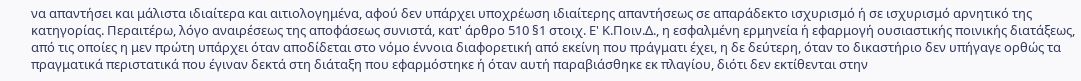να απαντήσει και μάλιστα ιδιαίτερα και αιτιολογημένα, αφού δεν υπάρχει υποχρέωση ιδιαίτερης απαντήσεως σε απαράδεκτο ισχυρισμό ή σε ισχυρισμό αρνητικό της κατηγορίας. Περαιτέρω, λόγο αναιρέσεως της αποφάσεως συνιστά, κατ' άρθρο 510 §1 στοιχ. Ε' Κ.Ποιν.Δ., η εσφαλμένη ερμηνεία ή εφαρμογή ουσιαστικής ποινικής διατάξεως, από τις οποίες η μεν πρώτη υπάρχει όταν αποδίδεται στο νόμο έννοια διαφορετική από εκείνη που πράγματι έχει, η δε δεύτερη, όταν το δικαστήριο δεν υπήγαγε ορθώς τα πραγματικά περιστατικά που έγιναν δεκτά στη διάταξη που εφαρμόστηκε ή όταν αυτή παραβιάσθηκε εκ πλαγίου, διότι δεν εκτίθενται στην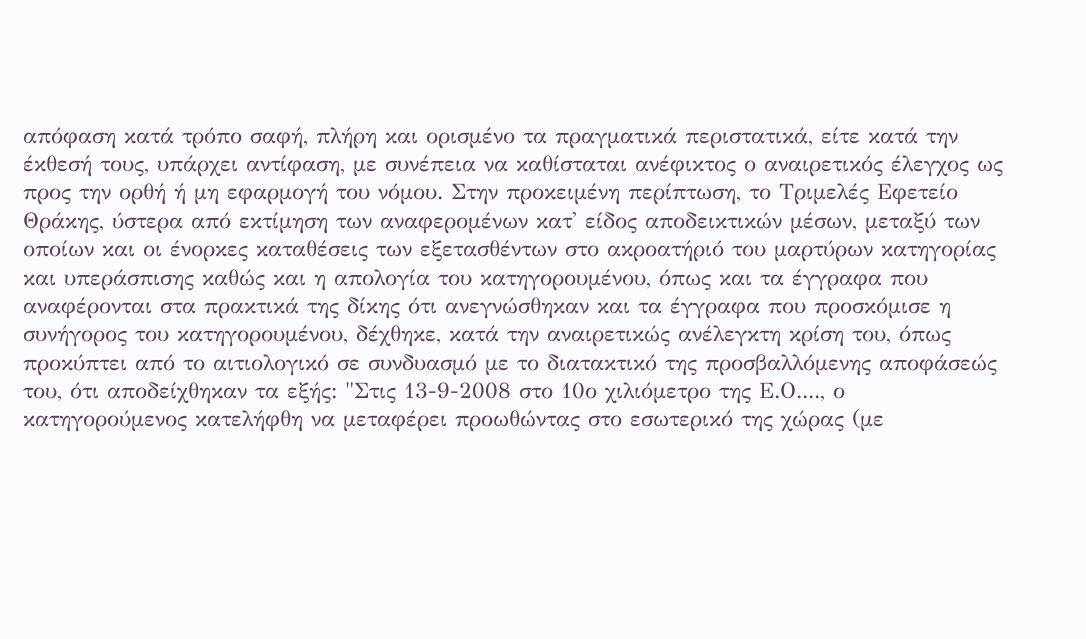απόφαση κατά τρόπο σαφή, πλήρη και ορισμένο τα πραγματικά περιστατικά, είτε κατά την έκθεσή τους, υπάρχει αντίφαση, με συνέπεια να καθίσταται ανέφικτος ο αναιρετικός έλεγχος ως προς την ορθή ή μη εφαρμογή του νόμου. Στην προκειμένη περίπτωση, το Τριμελές Εφετείο Θράκης, ύστερα από εκτίμηση των αναφερομένων κατ' είδος αποδεικτικών μέσων, μεταξύ των οποίων και οι ένορκες καταθέσεις των εξετασθέντων στο ακροατήριό του μαρτύρων κατηγορίας και υπεράσπισης καθώς και η απολογία του κατηγορουμένου, όπως και τα έγγραφα που αναφέρονται στα πρακτικά της δίκης ότι ανεγνώσθηκαν και τα έγγραφα που προσκόμισε η συνήγορος του κατηγορουμένου, δέχθηκε, κατά την αναιρετικώς ανέλεγκτη κρίση του, όπως προκύπτει από το αιτιολογικό σε συνδυασμό με το διατακτικό της προσβαλλόμενης αποφάσεώς του, ότι αποδείχθηκαν τα εξής: "Στις 13-9-2008 στο 10ο χιλιόμετρο της Ε.Ο...., ο κατηγορούμενος κατελήφθη να μεταφέρει προωθώντας στο εσωτερικό της χώρας (με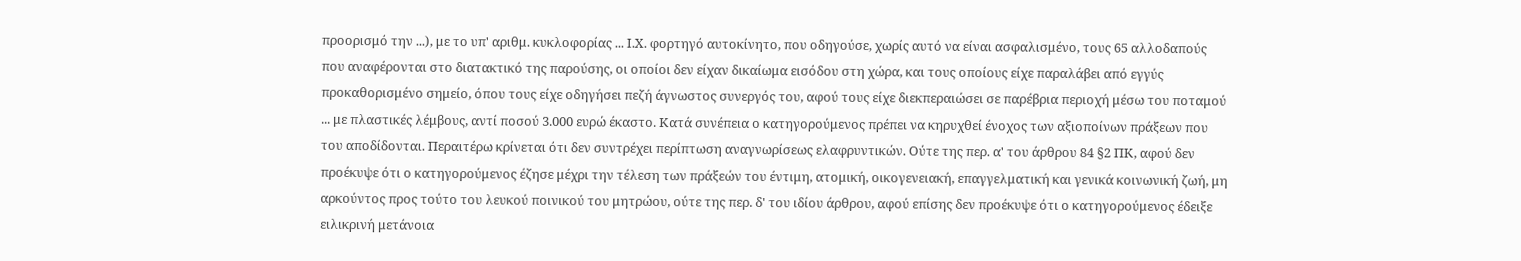προορισμό την ...), με το υπ' αριθμ. κυκλοφορίας ... Ι.Χ. φορτηγό αυτοκίνητο, που οδηγούσε, χωρίς αυτό να είναι ασφαλισμένο, τους 65 αλλοδαπούς που αναφέρονται στο διατακτικό της παρούσης, οι οποίοι δεν είχαν δικαίωμα εισόδου στη χώρα, και τους οποίους είχε παραλάβει από εγγύς προκαθορισμένο σημείο, όπου τους είχε οδηγήσει πεζή άγνωστος συνεργός του, αφού τους είχε διεκπεραιώσει σε παρέβρια περιοχή μέσω του ποταμού ... με πλαστικές λέμβους, αντί ποσού 3.000 ευρώ έκαστο. Κατά συνέπεια ο κατηγορούμενος πρέπει να κηρυχθεί ένοχος των αξιοποίνων πράξεων που του αποδίδονται. Περαιτέρω κρίνεται ότι δεν συντρέχει περίπτωση αναγνωρίσεως ελαφρυντικών. Ούτε της περ. α' του άρθρου 84 §2 ΠΚ, αφού δεν προέκυψε ότι ο κατηγορούμενος έζησε μέχρι την τέλεση των πράξεών του έντιμη, ατομική, οικογενειακή, επαγγελματική και γενικά κοινωνική ζωή, μη αρκούντος προς τούτο του λευκού ποινικού του μητρώου, ούτε της περ. δ' του ιδίου άρθρου, αφού επίσης δεν προέκυψε ότι ο κατηγορούμενος έδειξε ειλικρινή μετάνοια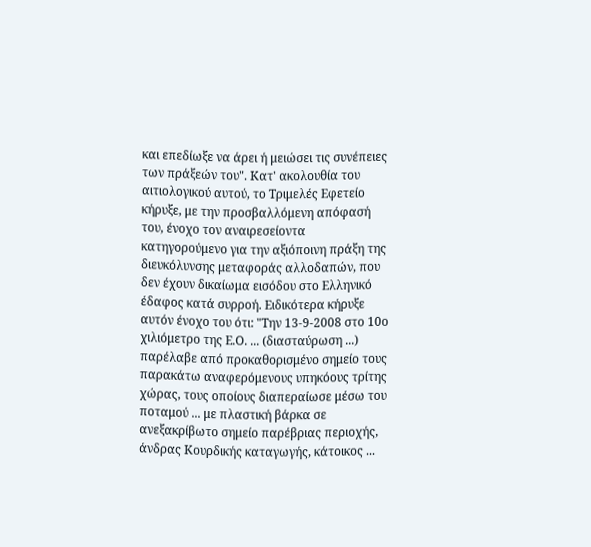και επεδίωξε να άρει ή μειώσει τις συνέπειες των πράξεών του". Κατ' ακολουθία του αιτιολογικού αυτού, το Τριμελές Εφετείο κήρυξε, με την προσβαλλόμενη απόφασή του, ένοχο τον αναιρεσείοντα κατηγορούμενο για την αξιόποινη πράξη της διευκόλυνσης μεταφοράς αλλοδαπών, που δεν έχουν δικαίωμα εισόδου στο Ελληνικό έδαφος κατά συρροή. Ειδικότερα κήρυξε αυτόν ένοχο του ότι: "Την 13-9-2008 στο 10ο χιλιόμετρο της Ε.Ο. ... (διασταύρωση ...) παρέλαβε από προκαθορισμένο σημείο τους παρακάτω αναφερόμενους υπηκόους τρίτης χώρας, τους οποίους διαπεραίωσε μέσω του ποταμού ... με πλαστική βάρκα σε ανεξακρίβωτο σημείο παρέβριας περιοχής, άνδρας Κουρδικής καταγωγής, κάτοικος ...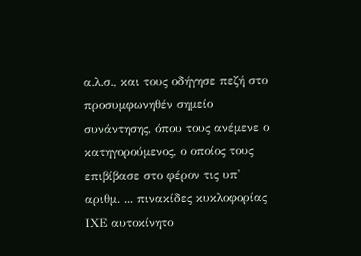α.λ.σ., και τους οδήγησε πεζή στο προσυμφωνηθέν σημείο συνάντησης, όπου τους ανέμενε ο κατηγορούμενος, ο οποίος τους επιβίβασε στο φέρον τις υπ' αριθμ. ... πινακίδες κυκλοφορίας ΙΧΕ αυτοκίνητο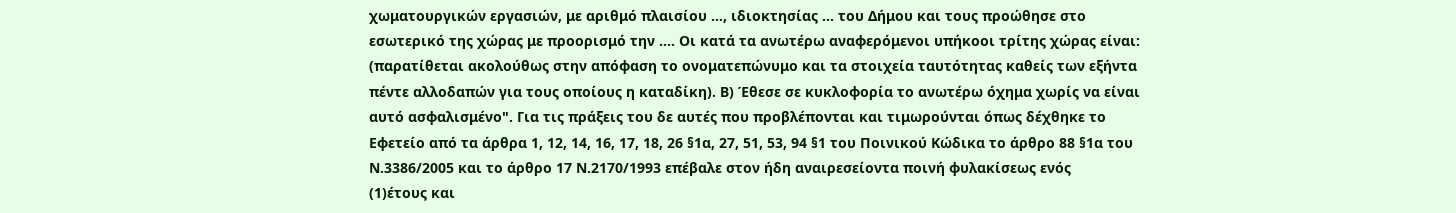χωματουργικών εργασιών, με αριθμό πλαισίου ..., ιδιοκτησίας ... του Δήμου και τους προώθησε στο εσωτερικό της χώρας με προορισμό την .... Οι κατά τα ανωτέρω αναφερόμενοι υπήκοοι τρίτης χώρας είναι: (παρατίθεται ακολούθως στην απόφαση το ονοματεπώνυμο και τα στοιχεία ταυτότητας καθείς των εξήντα πέντε αλλοδαπών για τους οποίους η καταδίκη). Β) Έθεσε σε κυκλοφορία το ανωτέρω όχημα χωρίς να είναι αυτό ασφαλισμένο". Για τις πράξεις του δε αυτές που προβλέπονται και τιμωρούνται όπως δέχθηκε το Εφετείο από τα άρθρα 1, 12, 14, 16, 17, 18, 26 §1α, 27, 51, 53, 94 §1 του Ποινικού Κώδικα το άρθρο 88 §1α του Ν.3386/2005 και το άρθρο 17 Ν.2170/1993 επέβαλε στον ήδη αναιρεσείοντα ποινή φυλακίσεως ενός
(1)έτους και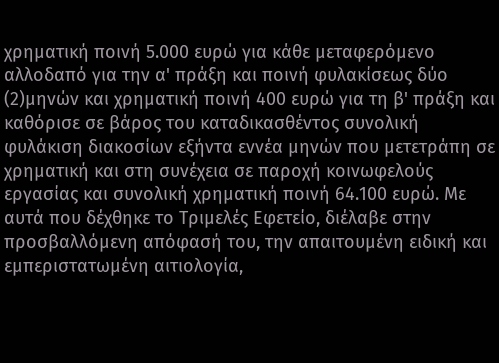χρηματική ποινή 5.000 ευρώ για κάθε μεταφερόμενο αλλοδαπό για την α' πράξη και ποινή φυλακίσεως δύο
(2)μηνών και χρηματική ποινή 400 ευρώ για τη β' πράξη και καθόρισε σε βάρος του καταδικασθέντος συνολική φυλάκιση διακοσίων εξήντα εννέα μηνών που μετετράπη σε χρηματική και στη συνέχεια σε παροχή κοινωφελούς εργασίας και συνολική χρηματική ποινή 64.100 ευρώ. Με αυτά που δέχθηκε το Τριμελές Εφετείο, διέλαβε στην προσβαλλόμενη απόφασή του, την απαιτουμένη ειδική και εμπεριστατωμένη αιτιολογία,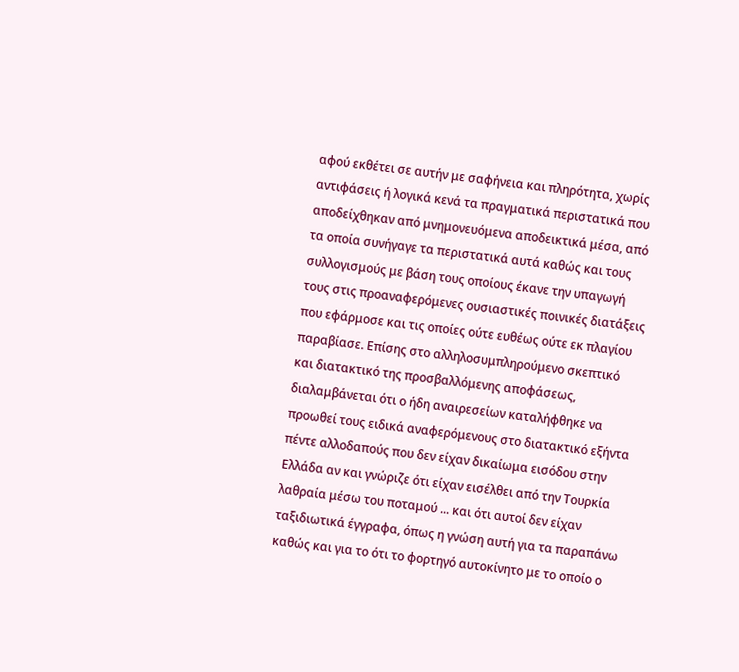αφού εκθέτει σε αυτήν με σαφήνεια και πληρότητα, χωρίς αντιφάσεις ή λογικά κενά τα πραγματικά περιστατικά που αποδείχθηκαν από μνημονευόμενα αποδεικτικά μέσα, από τα οποία συνήγαγε τα περιστατικά αυτά καθώς και τους συλλογισμούς με βάση τους οποίους έκανε την υπαγωγή τους στις προαναφερόμενες ουσιαστικές ποινικές διατάξεις που εφάρμοσε και τις οποίες ούτε ευθέως ούτε εκ πλαγίου παραβίασε. Επίσης στο αλληλοσυμπληρούμενο σκεπτικό και διατακτικό της προσβαλλόμενης αποφάσεως, διαλαμβάνεται ότι ο ήδη αναιρεσείων καταλήφθηκε να προωθεί τους ειδικά αναφερόμενους στο διατακτικό εξήντα πέντε αλλοδαπούς που δεν είχαν δικαίωμα εισόδου στην Ελλάδα αν και γνώριζε ότι είχαν εισέλθει από την Τουρκία λαθραία μέσω του ποταμού ... και ότι αυτοί δεν είχαν ταξιδιωτικά έγγραφα, όπως η γνώση αυτή για τα παραπάνω καθώς και για το ότι το φορτηγό αυτοκίνητο με το οποίο ο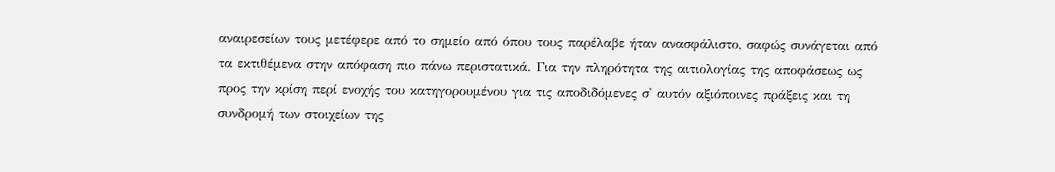αναιρεσείων τους μετέφερε από το σημείο από όπου τους παρέλαβε ήταν ανασφάλιστο, σαφώς συνάγεται από τα εκτιθέμενα στην απόφαση πιο πάνω περιστατικά. Για την πληρότητα της αιτιολογίας της αποφάσεως ως προς την κρίση περί ενοχής του κατηγορουμένου για τις αποδιδόμενες σ' αυτόν αξιόποινες πράξεις και τη συνδρομή των στοιχείων της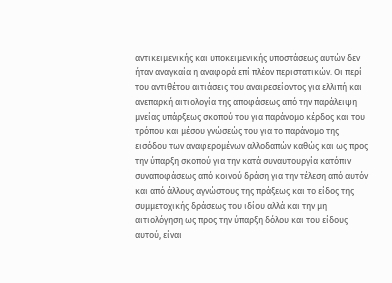αντικειμενικής και υποκειμενικής υποστάσεως αυτών δεν ήταν αναγκαία η αναφορά επί πλέον περιστατικών. Οι περί του αντιθέτου αιτιάσεις του αναιρεσείοντος για ελλιπή και ανεπαρκή αιτιολογία της αποφάσεως από την παράλειψη μνείας υπάρξεως σκοπού του για παράνομο κέρδος και του τρόπου και μέσου γνώσεώς του για το παράνομο της εισόδου των αναφερομένων αλλοδαπών καθώς και ως προς την ύπαρξη σκοπού για την κατά συναυτουργία κατόπιν συναποφάσεως από κοινού δράση για την τέλεση από αυτόν και από άλλους αγνώστους της πράξεως και το είδος της συμμετοχικής δράσεως του ιδίου αλλά και την μη αιτιολόγηση ως προς την ύπαρξη δόλου και του είδους αυτού, είναι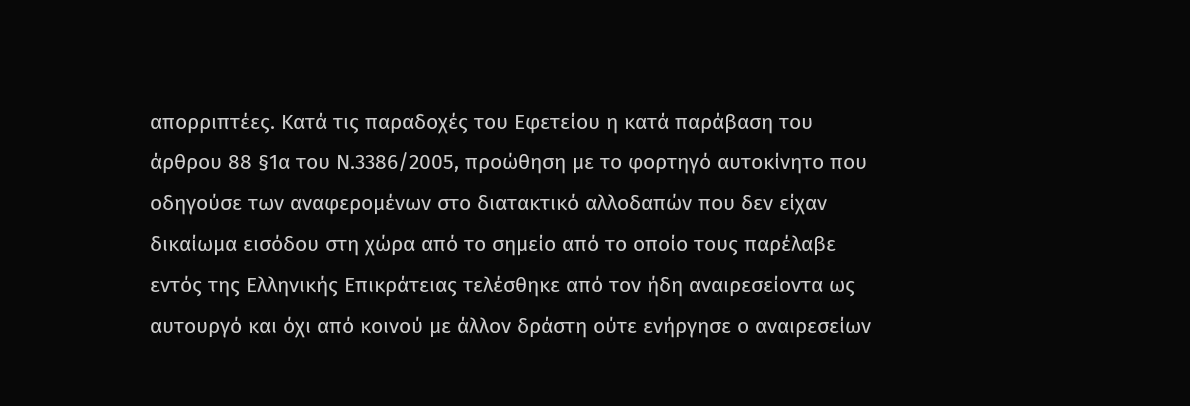απορριπτέες. Κατά τις παραδοχές του Εφετείου η κατά παράβαση του άρθρου 88 §1α του Ν.3386/2005, προώθηση με το φορτηγό αυτοκίνητο που οδηγούσε των αναφερομένων στο διατακτικό αλλοδαπών που δεν είχαν δικαίωμα εισόδου στη χώρα από το σημείο από το οποίο τους παρέλαβε εντός της Ελληνικής Επικράτειας τελέσθηκε από τον ήδη αναιρεσείοντα ως αυτουργό και όχι από κοινού με άλλον δράστη ούτε ενήργησε ο αναιρεσείων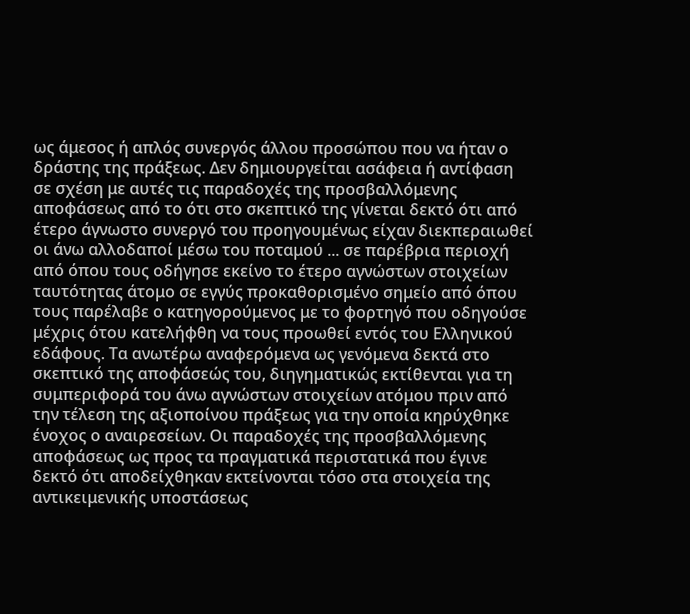ως άμεσος ή απλός συνεργός άλλου προσώπου που να ήταν ο δράστης της πράξεως. Δεν δημιουργείται ασάφεια ή αντίφαση σε σχέση με αυτές τις παραδοχές της προσβαλλόμενης αποφάσεως από το ότι στο σκεπτικό της γίνεται δεκτό ότι από έτερο άγνωστο συνεργό του προηγουμένως είχαν διεκπεραιωθεί οι άνω αλλοδαποί μέσω του ποταμού ... σε παρέβρια περιοχή από όπου τους οδήγησε εκείνο το έτερο αγνώστων στοιχείων ταυτότητας άτομο σε εγγύς προκαθορισμένο σημείο από όπου τους παρέλαβε ο κατηγορούμενος με το φορτηγό που οδηγούσε μέχρις ότου κατελήφθη να τους προωθεί εντός του Ελληνικού εδάφους. Τα ανωτέρω αναφερόμενα ως γενόμενα δεκτά στο σκεπτικό της αποφάσεώς του, διηγηματικώς εκτίθενται για τη συμπεριφορά του άνω αγνώστων στοιχείων ατόμου πριν από την τέλεση της αξιοποίνου πράξεως για την οποία κηρύχθηκε ένοχος ο αναιρεσείων. Οι παραδοχές της προσβαλλόμενης αποφάσεως ως προς τα πραγματικά περιστατικά που έγινε δεκτό ότι αποδείχθηκαν εκτείνονται τόσο στα στοιχεία της αντικειμενικής υποστάσεως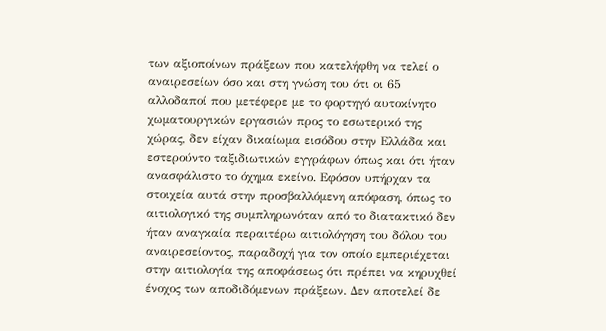των αξιοποίνων πράξεων που κατελήφθη να τελεί ο αναιρεσείων όσο και στη γνώση του ότι οι 65 αλλοδαποί που μετέφερε με το φορτηγό αυτοκίνητο χωματουργικών εργασιών προς το εσωτερικό της χώρας, δεν είχαν δικαίωμα εισόδου στην Ελλάδα και εστερούντο ταξιδιωτικών εγγράφων όπως και ότι ήταν ανασφάλιστο το όχημα εκείνο. Εφόσον υπήρχαν τα στοιχεία αυτά στην προσβαλλόμενη απόφαση, όπως το αιτιολογικό της συμπληρωνόταν από το διατακτικό δεν ήταν αναγκαία περαιτέρω αιτιολόγηση του δόλου του αναιρεσείοντος, παραδοχή για τον οποίο εμπεριέχεται στην αιτιολογία της αποφάσεως ότι πρέπει να κηρυχθεί ένοχος των αποδιδόμενων πράξεων. Δεν αποτελεί δε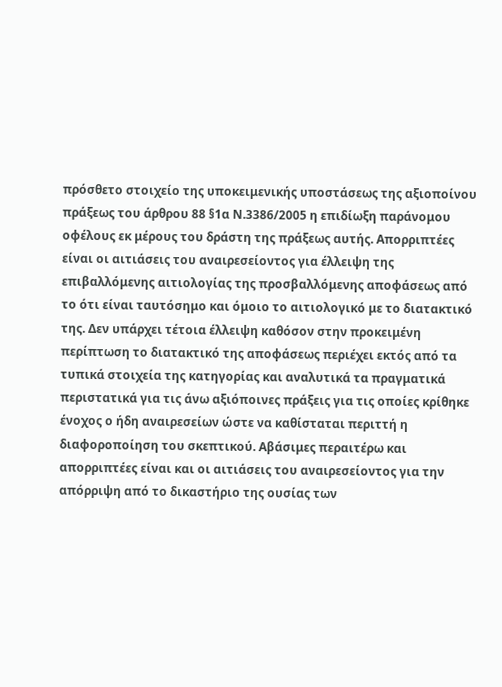πρόσθετο στοιχείο της υποκειμενικής υποστάσεως της αξιοποίνου πράξεως του άρθρου 88 §1α Ν.3386/2005 η επιδίωξη παράνομου οφέλους εκ μέρους του δράστη της πράξεως αυτής. Απορριπτέες είναι οι αιτιάσεις του αναιρεσείοντος για έλλειψη της επιβαλλόμενης αιτιολογίας της προσβαλλόμενης αποφάσεως από το ότι είναι ταυτόσημο και όμοιο το αιτιολογικό με το διατακτικό της. Δεν υπάρχει τέτοια έλλειψη καθόσον στην προκειμένη περίπτωση το διατακτικό της αποφάσεως περιέχει εκτός από τα τυπικά στοιχεία της κατηγορίας και αναλυτικά τα πραγματικά περιστατικά για τις άνω αξιόποινες πράξεις για τις οποίες κρίθηκε ένοχος ο ήδη αναιρεσείων ώστε να καθίσταται περιττή η διαφοροποίηση του σκεπτικού. Αβάσιμες περαιτέρω και απορριπτέες είναι και οι αιτιάσεις του αναιρεσείοντος για την απόρριψη από το δικαστήριο της ουσίας των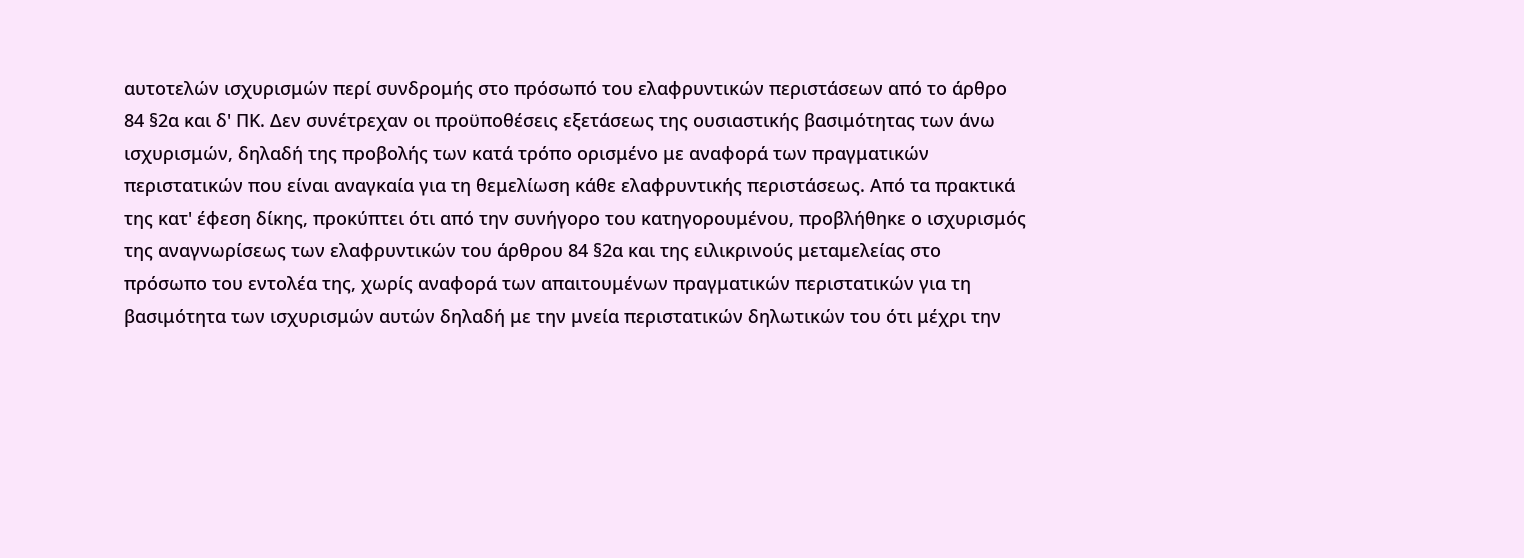αυτοτελών ισχυρισμών περί συνδρομής στο πρόσωπό του ελαφρυντικών περιστάσεων από το άρθρο 84 §2α και δ' ΠΚ. Δεν συνέτρεχαν οι προϋποθέσεις εξετάσεως της ουσιαστικής βασιμότητας των άνω ισχυρισμών, δηλαδή της προβολής των κατά τρόπο ορισμένο με αναφορά των πραγματικών περιστατικών που είναι αναγκαία για τη θεμελίωση κάθε ελαφρυντικής περιστάσεως. Από τα πρακτικά της κατ' έφεση δίκης, προκύπτει ότι από την συνήγορο του κατηγορουμένου, προβλήθηκε ο ισχυρισμός της αναγνωρίσεως των ελαφρυντικών του άρθρου 84 §2α και της ειλικρινούς μεταμελείας στο πρόσωπο του εντολέα της, χωρίς αναφορά των απαιτουμένων πραγματικών περιστατικών για τη βασιμότητα των ισχυρισμών αυτών δηλαδή με την μνεία περιστατικών δηλωτικών του ότι μέχρι την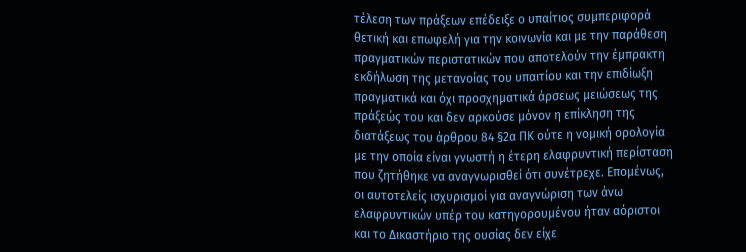τέλεση των πράξεων επέδειξε ο υπαίτιος συμπεριφορά θετική και επωφελή για την κοινωνία και με την παράθεση πραγματικών περιστατικών που αποτελούν την έμπρακτη εκδήλωση της μετανοίας του υπαιτίου και την επιδίωξη πραγματικά και όχι προσχηματικά άρσεως μειώσεως της πράξεώς του και δεν αρκούσε μόνον η επίκληση της διατάξεως του άρθρου 84 §2α ΠΚ ούτε η νομική ορολογία με την οποία είναι γνωστή η έτερη ελαφρυντική περίσταση που ζητήθηκε να αναγνωρισθεί ότι συνέτρεχε. Επομένως, οι αυτοτελείς ισχυρισμοί για αναγνώριση των άνω ελαφρυντικών υπέρ του κατηγορουμένου ήταν αόριστοι και το Δικαστήριο της ουσίας δεν είχε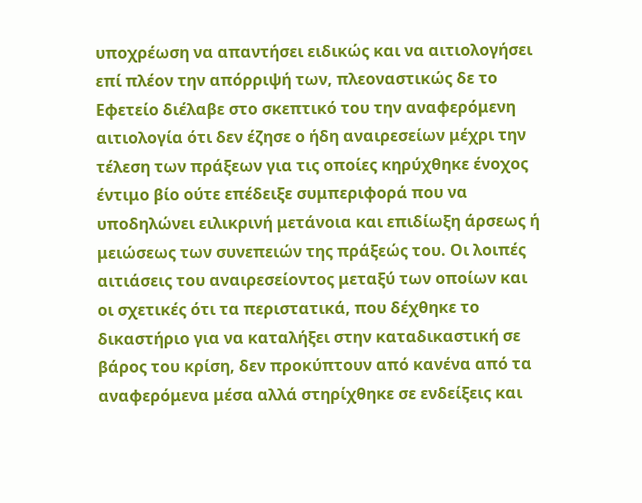υποχρέωση να απαντήσει ειδικώς και να αιτιολογήσει επί πλέον την απόρριψή των, πλεοναστικώς δε το Εφετείο διέλαβε στο σκεπτικό του την αναφερόμενη αιτιολογία ότι δεν έζησε ο ήδη αναιρεσείων μέχρι την τέλεση των πράξεων για τις οποίες κηρύχθηκε ένοχος έντιμο βίο ούτε επέδειξε συμπεριφορά που να υποδηλώνει ειλικρινή μετάνοια και επιδίωξη άρσεως ή μειώσεως των συνεπειών της πράξεώς του. Οι λοιπές αιτιάσεις του αναιρεσείοντος μεταξύ των οποίων και οι σχετικές ότι τα περιστατικά, που δέχθηκε το δικαστήριο για να καταλήξει στην καταδικαστική σε βάρος του κρίση, δεν προκύπτουν από κανένα από τα αναφερόμενα μέσα αλλά στηρίχθηκε σε ενδείξεις και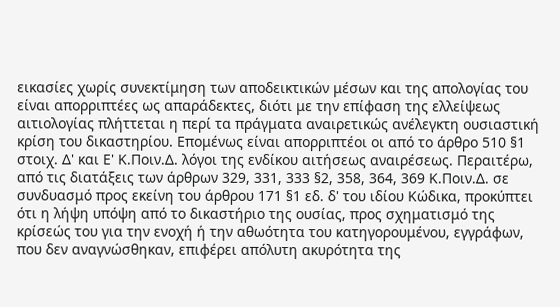εικασίες χωρίς συνεκτίμηση των αποδεικτικών μέσων και της απολογίας του είναι απορριπτέες ως απαράδεκτες, διότι με την επίφαση της ελλείψεως αιτιολογίας πλήττεται η περί τα πράγματα αναιρετικώς ανέλεγκτη ουσιαστική κρίση του δικαστηρίου. Επομένως είναι απορριπτέοι οι από το άρθρο 510 §1 στοιχ. Δ' και Ε' Κ.Ποιν.Δ. λόγοι της ενδίκου αιτήσεως αναιρέσεως. Περαιτέρω, από τις διατάξεις των άρθρων 329, 331, 333 §2, 358, 364, 369 Κ.Ποιν.Δ. σε συνδυασμό προς εκείνη του άρθρου 171 §1 εδ. δ' του ιδίου Κώδικα, προκύπτει ότι η λήψη υπόψη από το δικαστήριο της ουσίας, προς σχηματισμό της κρίσεώς του για την ενοχή ή την αθωότητα του κατηγορουμένου, εγγράφων, που δεν αναγνώσθηκαν, επιφέρει απόλυτη ακυρότητα της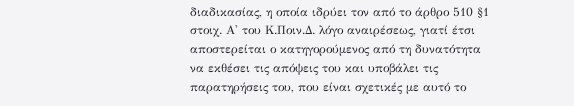διαδικασίας, η οποία ιδρύει τον από το άρθρο 510 §1 στοιχ. Α' του Κ.Ποιν.Δ. λόγο αναιρέσεως, γιατί έτσι αποστερείται ο κατηγορούμενος από τη δυνατότητα να εκθέσει τις απόψεις του και υποβάλει τις παρατηρήσεις του, που είναι σχετικές με αυτό το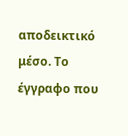αποδεικτικό μέσο. Το έγγραφο που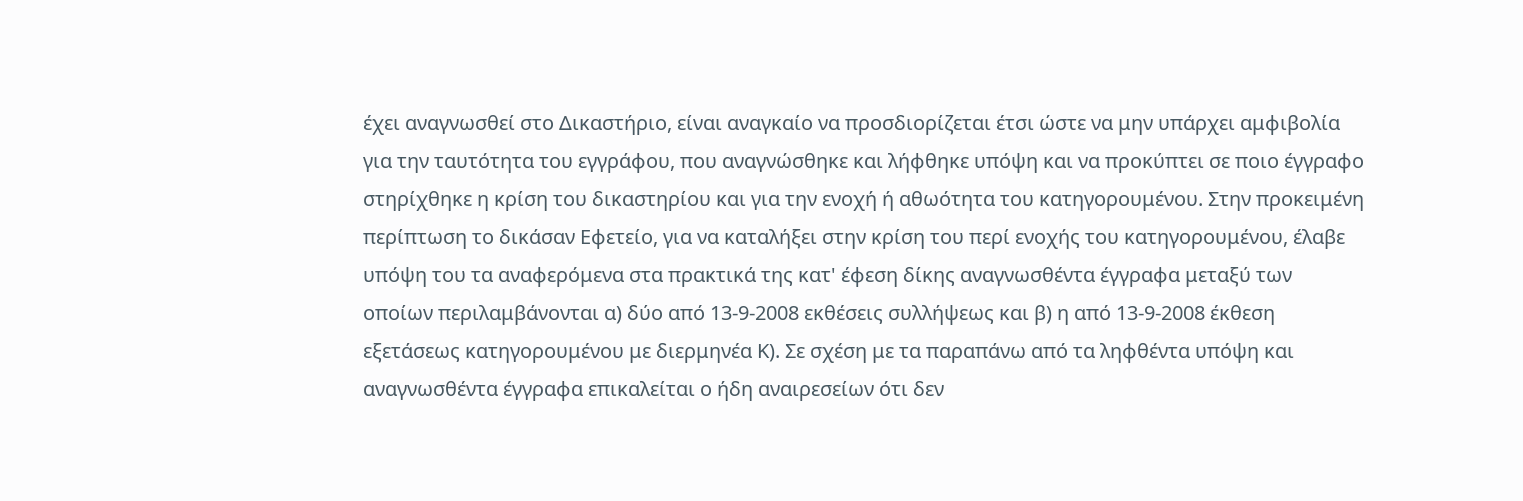έχει αναγνωσθεί στο Δικαστήριο, είναι αναγκαίο να προσδιορίζεται έτσι ώστε να μην υπάρχει αμφιβολία για την ταυτότητα του εγγράφου, που αναγνώσθηκε και λήφθηκε υπόψη και να προκύπτει σε ποιο έγγραφο στηρίχθηκε η κρίση του δικαστηρίου και για την ενοχή ή αθωότητα του κατηγορουμένου. Στην προκειμένη περίπτωση το δικάσαν Εφετείο, για να καταλήξει στην κρίση του περί ενοχής του κατηγορουμένου, έλαβε υπόψη του τα αναφερόμενα στα πρακτικά της κατ' έφεση δίκης αναγνωσθέντα έγγραφα μεταξύ των οποίων περιλαμβάνονται α) δύο από 13-9-2008 εκθέσεις συλλήψεως και β) η από 13-9-2008 έκθεση εξετάσεως κατηγορουμένου με διερμηνέα Κ). Σε σχέση με τα παραπάνω από τα ληφθέντα υπόψη και αναγνωσθέντα έγγραφα επικαλείται ο ήδη αναιρεσείων ότι δεν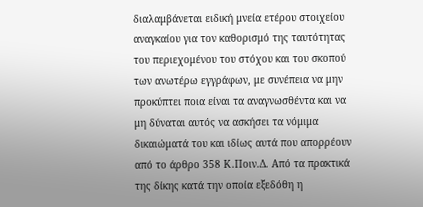διαλαμβάνεται ειδική μνεία ετέρου στοιχείου αναγκαίου για τον καθορισμό της ταυτότητας του περιεχομένου του στόχου και του σκοπού των ανωτέρω εγγράφων, με συνέπεια να μην προκύπτει ποια είναι τα αναγνωσθέντα και να μη δύναται αυτός να ασκήσει τα νόμιμα δικαιώματά του και ιδίως αυτά που απορρέουν από το άρθρο 358 Κ.Ποιν.Δ. Από τα πρακτικά της δίκης κατά την οποία εξεδόθη η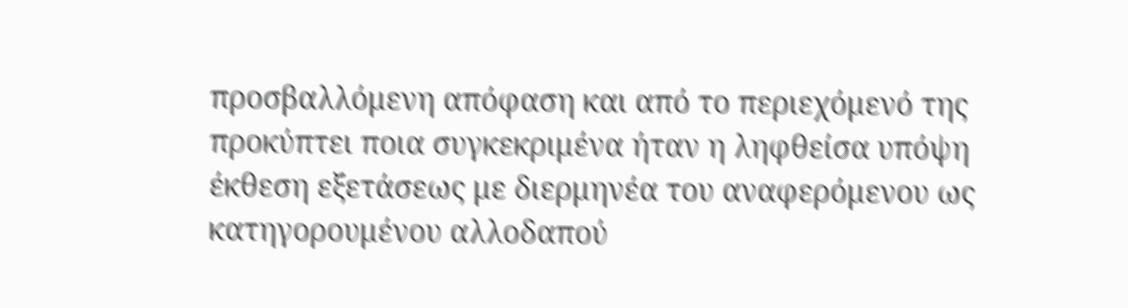προσβαλλόμενη απόφαση και από το περιεχόμενό της προκύπτει ποια συγκεκριμένα ήταν η ληφθείσα υπόψη έκθεση εξετάσεως με διερμηνέα του αναφερόμενου ως κατηγορουμένου αλλοδαπού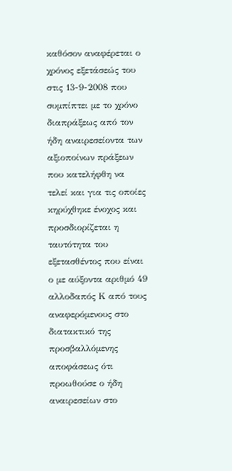καθόσον αναφέρεται ο χρόνος εξετάσεώς του στις 13-9-2008 που συμπίπτει με το χρόνο διαπράξεως από τον ήδη αναιρεσείοντα των αξιοποίνων πράξεων που κατελήφθη να τελεί και για τις οποίες κηρύχθηκε ένοχος και προσδιορίζεται η ταυτότητα του εξετασθέντος που είναι ο με αύξοντα αριθμό 49 αλλοδαπός Κ από τους αναφερόμενους στο διατακτικό της προσβαλλόμενης αποφάσεως ότι προωθούσε ο ήδη αναιρεσείων στο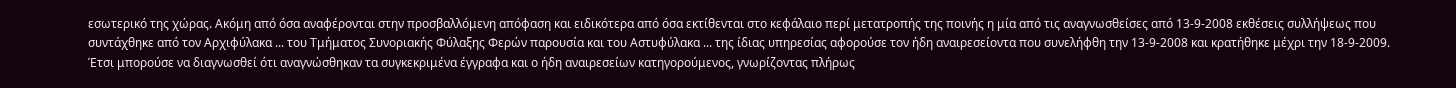εσωτερικό της χώρας. Ακόμη από όσα αναφέρονται στην προσβαλλόμενη απόφαση και ειδικότερα από όσα εκτίθενται στο κεφάλαιο περί μετατροπής της ποινής η μία από τις αναγνωσθείσες από 13-9-2008 εκθέσεις συλλήψεως που συντάχθηκε από τον Αρχιφύλακα ... του Τμήματος Συνοριακής Φύλαξης Φερών παρουσία και του Αστυφύλακα ... της ίδιας υπηρεσίας αφορούσε τον ήδη αναιρεσείοντα που συνελήφθη την 13-9-2008 και κρατήθηκε μέχρι την 18-9-2009. Έτσι μπορούσε να διαγνωσθεί ότι αναγνώσθηκαν τα συγκεκριμένα έγγραφα και ο ήδη αναιρεσείων κατηγορούμενος, γνωρίζοντας πλήρως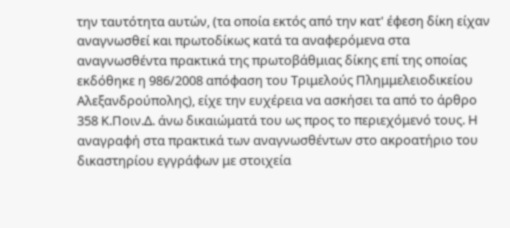την ταυτότητα αυτών, (τα οποία εκτός από την κατ' έφεση δίκη είχαν αναγνωσθεί και πρωτοδίκως κατά τα αναφερόμενα στα αναγνωσθέντα πρακτικά της πρωτοβάθμιας δίκης επί της οποίας εκδόθηκε η 986/2008 απόφαση του Τριμελούς Πλημμελειοδικείου Αλεξανδρούπολης), είχε την ευχέρεια να ασκήσει τα από το άρθρο 358 Κ.Ποιν.Δ. άνω δικαιώματά του ως προς το περιεχόμενό τους. Η αναγραφή στα πρακτικά των αναγνωσθέντων στο ακροατήριο του δικαστηρίου εγγράφων με στοιχεία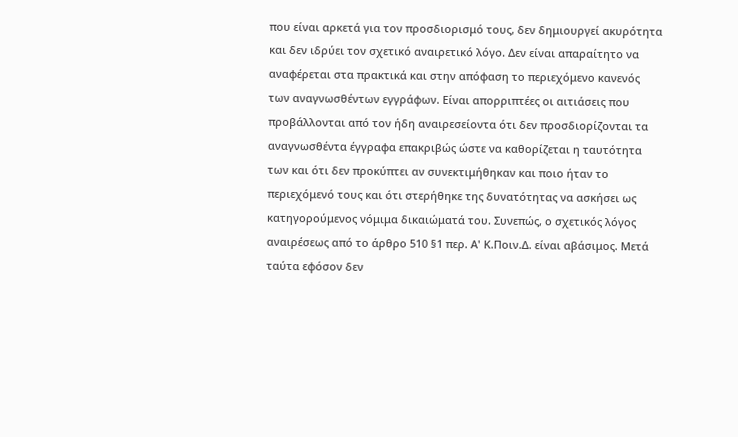που είναι αρκετά για τον προσδιορισμό τους, δεν δημιουργεί ακυρότητα και δεν ιδρύει τον σχετικό αναιρετικό λόγο. Δεν είναι απαραίτητο να αναφέρεται στα πρακτικά και στην απόφαση το περιεχόμενο κανενός των αναγνωσθέντων εγγράφων. Είναι απορριπτέες οι αιτιάσεις που προβάλλονται από τον ήδη αναιρεσείοντα ότι δεν προσδιορίζονται τα αναγνωσθέντα έγγραφα επακριβώς ώστε να καθορίζεται η ταυτότητα των και ότι δεν προκύπτει αν συνεκτιμήθηκαν και ποιο ήταν το περιεχόμενό τους και ότι στερήθηκε της δυνατότητας να ασκήσει ως κατηγορούμενος νόμιμα δικαιώματά του. Συνεπώς, ο σχετικός λόγος αναιρέσεως από το άρθρο 510 §1 περ. Α' Κ.Ποιν.Δ. είναι αβάσιμος. Μετά ταύτα εφόσον δεν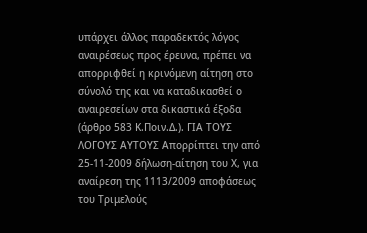υπάρχει άλλος παραδεκτός λόγος αναιρέσεως προς έρευνα, πρέπει να απορριφθεί η κρινόμενη αίτηση στο σύνολό της και να καταδικασθεί ο αναιρεσείων στα δικαστικά έξοδα (άρθρο 583 Κ.Ποιν.Δ.). ΓΙΑ ΤΟΥΣ ΛΟΓΟΥΣ ΑΥΤΟΥΣ Απορρίπτει την από 25-11-2009 δήλωση-αίτηση του Χ, για αναίρεση της 1113/2009 αποφάσεως του Τριμελούς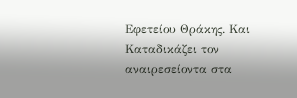Εφετείου Θράκης. Και Καταδικάζει τον αναιρεσείοντα στα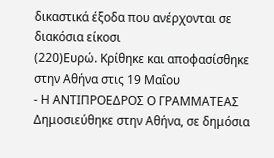δικαστικά έξοδα που ανέρχονται σε διακόσια είκοσι
(220)Ευρώ. Κρίθηκε και αποφασίσθηκε στην Αθήνα στις 19 Μαΐου
- Η ΑΝΤΙΠΡΟΕΔΡΟΣ Ο ΓΡΑΜΜΑΤΕΑΣ Δημοσιεύθηκε στην Αθήνα, σε δημόσια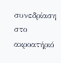συνεδρίαση στο ακροατήριό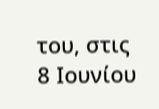του, στις 8 Ιουνίου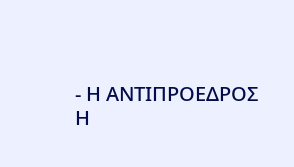- Η ΑΝΤΙΠΡΟΕΔΡΟΣ Η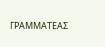ΓΡΑΜΜΑΤΕΑΣ